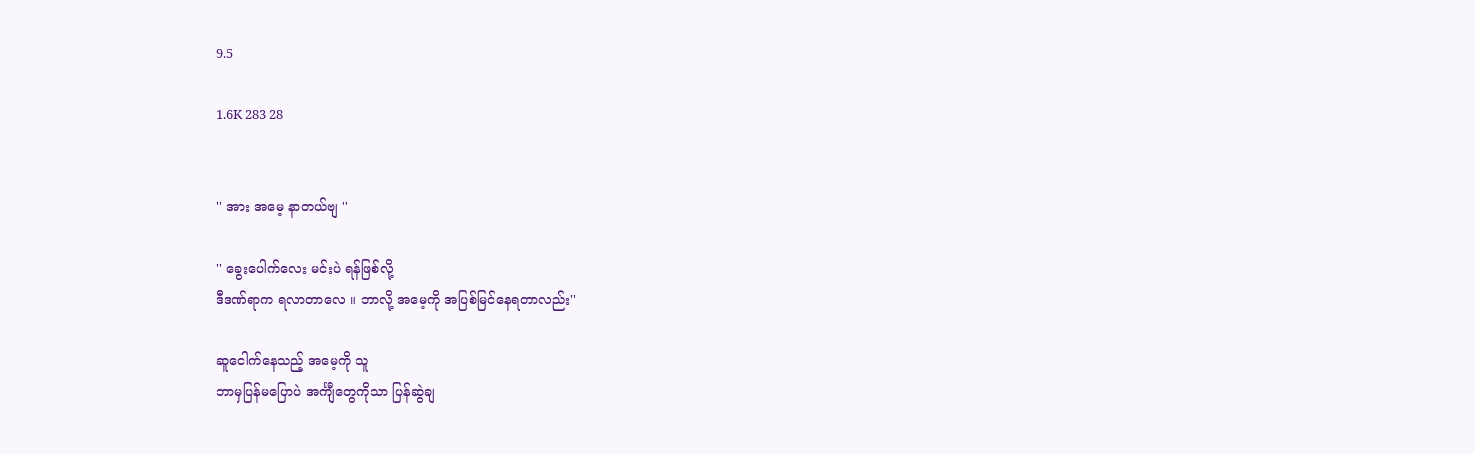9.5

1.6K 283 28


'' အား အမေ့ နာတယ်ဗျ ''

'' ခွေးပေါက်လေး မင်းပဲ ရန်ဖြစ်လို့
ဒီဒဏ်ရာက ရလာတာလေ ။ ဘာလို့ အမေ့ကို အပြစ်မြင်နေရတာလည်း''

ဆူငေါက်နေသည့် အမေ့ကို သူ
ဘာမှပြန်မပြောပဲ အင်္ကျီတွေကိုသာ ပြန်ဆွဲချ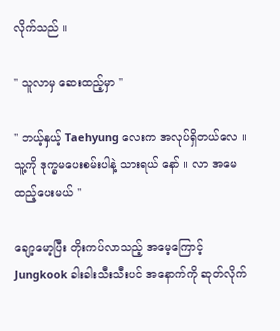လိုက်သည် ။

'' သူလာမှ ဆေးထည့်မှာ ''

'' ဘယ့်နှယ့် Taehyung လေးက အလုပ်ရှိတယ်လေ ။ သူ့ကို ဒုက္ခမပေးစမ်းပါနဲ့ သားရယ် နော် ။ လာ အမေထည့်ပေးမယ် ''

ချော့မော့ပြီး တိုးကပ်လာသည့် အမေ့ကြောင့် Jungkook ခါးခါးသီးသီးပင် အနောက်ကို ဆုတ်လိုက်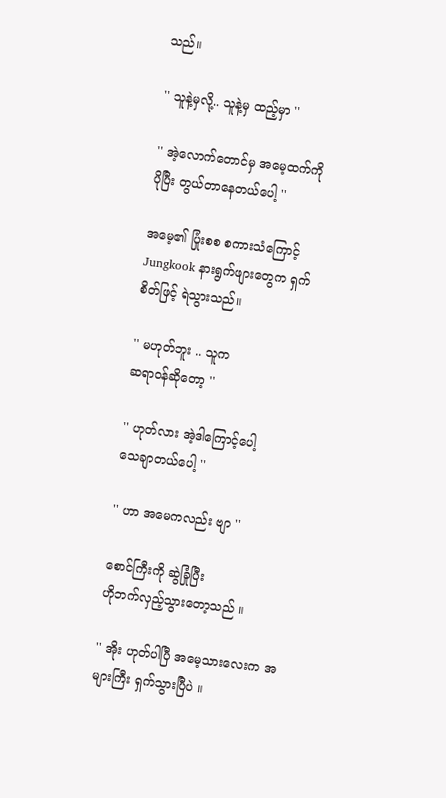သည်။

'' သူနဲ့မှလို့.. သူနဲ့မှ ထည့်မှာ ''

'' အဲ့လောက်တောင်မှ အမေ့ထက်ကို
ပိုပြီး တွယ်တာနေတယ်ပေါ့ ''

အမေ့၏ ပြုံးစစ စကားသံကြောင့် Jungkook နားရွက်ဖျားတွေက ရှက်စိတ်ဖြင့် ရဲသွားသည်။

'' မဟုတ်ဘူး .. သူက
ဆရာဝန်ဆိုတော့ ''

'' ဟုတ်လား အဲ့ဒါကြောင့်ပေါ့
သေချာတယ်ပေါ့ ''

'' ဟာ အမေကလည်း ဗျာ ''

စောင်ကြီးကို ဆွဲခြုံပြီး
ဟိုဘက်လှည့်သွားတော့သည် ။

'' အိုး ဟုတ်ပါပြီ အမေ့သားလေးက အများကြီး ရှက်သွားပြီပဲ ။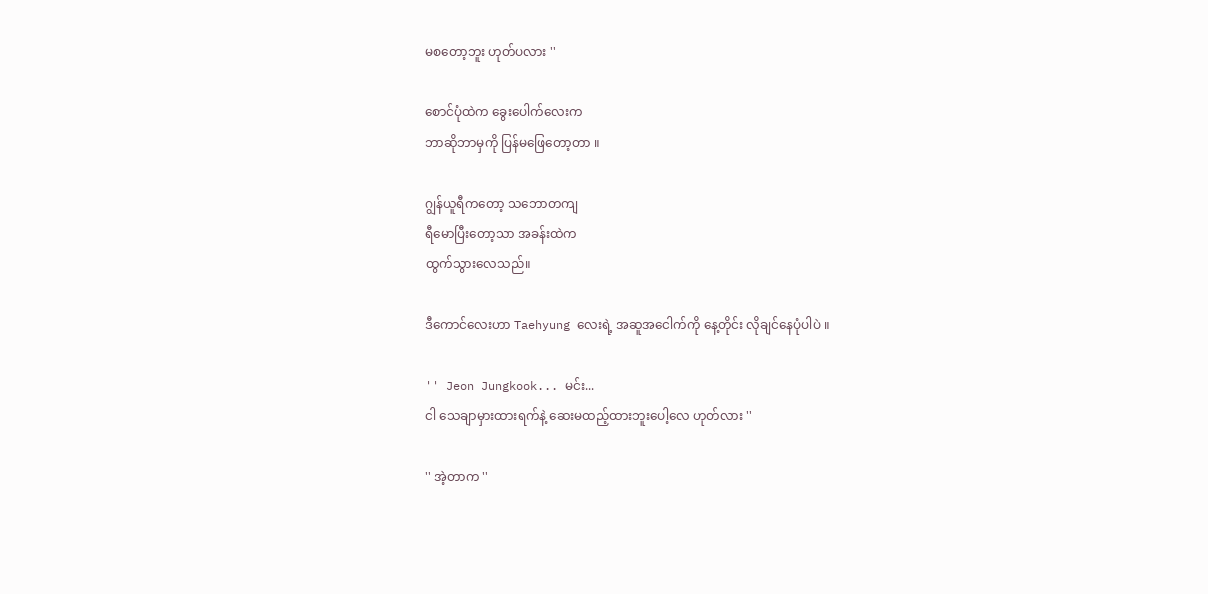မစတော့ဘူး ဟုတ်ပလား ''

စောင်ပုံထဲက ခွေးပေါက်လေးက
ဘာဆိုဘာမှကို ပြန်မဖြေတော့တာ ။

ဂျွန်ယူရီကတော့ သဘောတကျ
ရီမောပြီးတော့သာ အခန်းထဲက
ထွက်သွားလေသည်။

ဒီကောင်လေးဟာ Taehyung လေးရဲ့ အဆူအငေါက်ကို နေ့တိုင်း လိုချင်နေပုံပါပဲ ။

'' Jeon Jungkook... မင်း...
ငါ သေချာမှားထားရက်နဲ့ ဆေးမထည့်ထားဘူးပေါ့လေ ဟုတ်လား ''

'' အဲ့တာက ''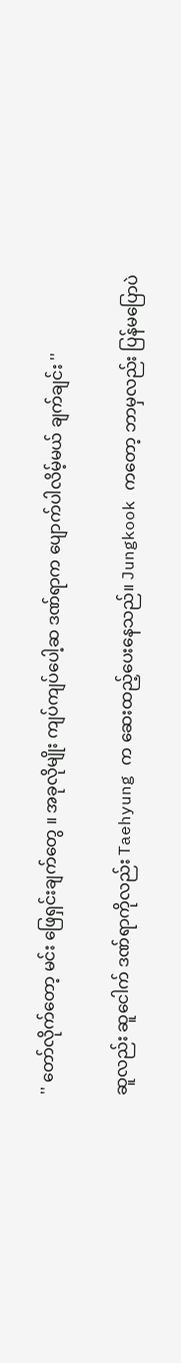'' တော်လိုက်တော့ မင်း ဖြေရှင်းချက်တွေ ။ အခုလိုမျိုး ကျပ်ကျပ်ပေါ့ဆ ဒဏ်ရာက ပျောက်ပါလိမ့်မယ် ချက်ချင်း ''

ဆူလည်း ဆူငေါက် ဒဏ်ရာကိုလည်း Taehyung က ဆေးထည့်ပေးနေသည်။ Jungkook ကတော့ ဘာမှလည်း ပြန်မပြောပဲ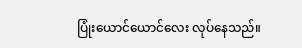ပြုံးယောင်ယောင်လေး လုပ်နေသည်။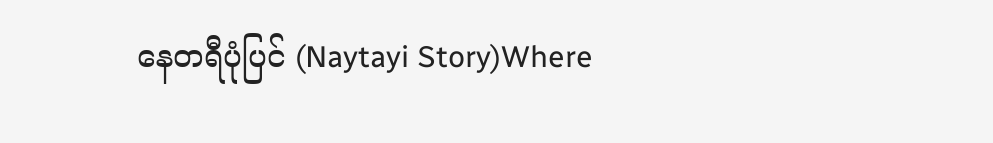နေတရီပုံပြင် (Naytayi Story)Where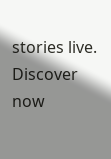stories live. Discover now